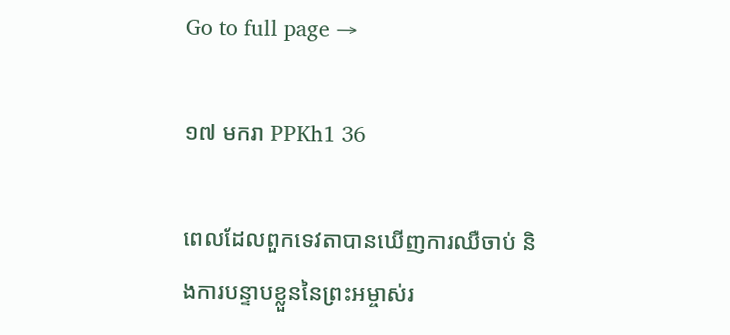Go to full page →

១៧ មករា PPKh1 36

ពេលដែលពួកទេវតាបានឃើញការឈឺចាប់ និងការបន្ទាបខ្លួននៃព្រះអម្ចាស់រ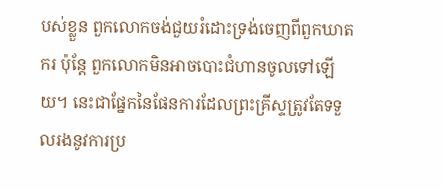បស់ខ្លួន ពួកលោកចង់ជួយរំដោះទ្រង់ចេញពីពួកឃាតករ ប៉ុន្តែ ពួកលោកមិនអាចបោះជំហានចូលទៅឡើយ។ នេះជាផ្នែកនៃផែនការដែលព្រះគ្រីស្ទត្រូវតែទទួលរងនូវការប្រ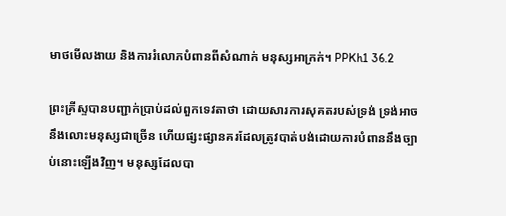មាថមើលងាយ និងការរំលោភបំពានពីសំណាក់ មនុស្សអាក្រក់។ PPKh1 36.2

ព្រះគ្រីស្ទបានបញ្ជាក់ប្រាប់ដល់ពួកទេវតាថា ដោយសារការសុគតរបស់ទ្រង់ ទ្រង់អាចនឹងលោះមនុស្សជាច្រើន ហើយផ្សះផ្សានគរដែលត្រូវបាត់បង់ដោយការបំពាននឹងច្បាប់នោះឡើងវិញ។ មនុស្សដែលបា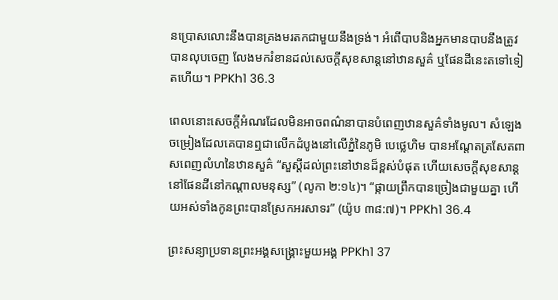នប្រោសលោះនឹងបានគ្រងមរតកជាមួយនឹងទ្រង់។ អំពើបាបនិងអ្នកមានបាបនឹងត្រូវបានលុបចេញ លែងមករំខានដល់សេចក្តីសុខសាន្តនៅឋានសួគ៌ ឬផែនដីនេះតទៅទៀតហើយ។ PPKh1 36.3

ពេលនោះសេចក្តីអំណរដែលមិនអាចពណ៌នាបានបំពេញឋានសួគ៌ទាំងមូល។ សំឡេងចម្រៀងដែលគេបានឮជាលើកដំបូងនៅលើភ្នំនៃភូមិ បេថ្លេហិម បានអណ្តែតត្រសែតពាសពេញលំហនៃឋានសួគ៌ “សួស្តីដល់ព្រះនៅឋានដ៏ខ្ពស់បំផុត ហើយសេចក្តីសុខសាន្តនៅផែនដីនៅកណ្តាលមនុស្ស” (លូកា ២:១៤)។ “ផ្កាយព្រឹកបានច្រៀងជាមួយគ្នា ហើយអស់ទាំងកូនព្រះបានស្រែកអរសាទរ” (យ៉ូប ៣៨:៧)។ PPKh1 36.4

ព្រះសន្យាប្រទានព្រះអង្គសង្គ្រោះមួយអង្គ PPKh1 37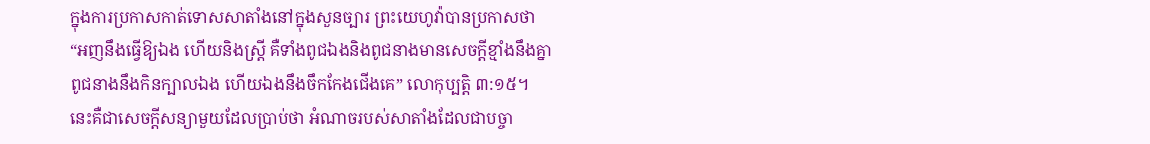ក្នុងការប្រកាសកាត់ទោសសាតាំងនៅក្នុងសួនច្បារ ព្រះយេហូវ៉ាបានប្រកាសថា “អញនឹងធ្វើឱ្យឯង ហើយនិងស្ត្រី គឺទាំងពូជឯងនិងពូជនាងមានសេចក្តីខ្មាំងនឹងគ្នា ពូជនាងនឹងកិនក្បាលឯង ហើយឯងនឹងចឹកកែងជើងគេ” លោកុប្បត្តិ ៣:១៥។ នេះគឺជាសេចក្តីសន្យាមួយដែលប្រាប់ថា អំណាចរបស់សាតាំងដែលជាបច្ចា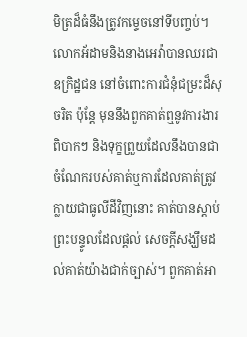មិត្រដ៏ធំនឹងត្រូវកម្ទេចនៅទីបញ្ចប់។ លោកអ័ដាមនិងនាងអេវ៉ាបានឈរជាឧក្រិដ្ឋជន នៅចំពោះការជំនុំជម្រះដ៏សុចរិត ប៉ុន្តែ មុននឹងពួកគាត់ឮនូវការងារពិបាកៗ និងទុក្ខព្រួយដែលនឹងបានជាចំណែករបស់គាត់ឬការដែលគាត់ត្រូវក្លាយជាធូលីដីវិញនោះ គាត់បានស្តាប់ព្រះបន្ទូលដែលផ្តល់ សេចក្តីសង្ឃឹមដល់គាត់យ៉ាងជាក់ច្បាស់។ ពួកគាត់អា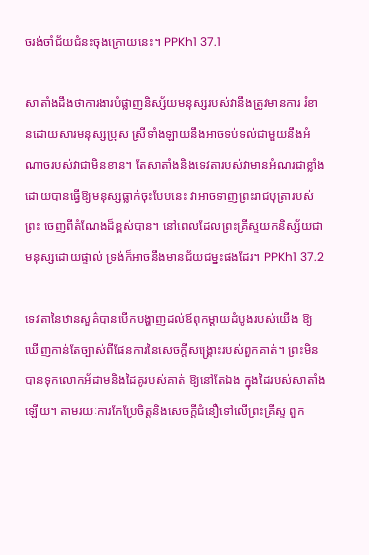ចរង់ចាំជ័យជំនះចុងក្រោយនេះ។ PPKh1 37.1

សាតាំងដឹងថាការងារបំផ្លាញនិស្ស័យមនុស្សរបស់វានឹងត្រូវមានការ រំខានដោយសារមនុស្សប្រុស ស្រីទាំងឡាយនឹងអាចទប់ទល់ជាមួយនឹងអំណាចរបស់វាជាមិនខាន។ តែសាតាំងនិងទេវតារបស់វាមានអំណរជាខ្លាំង ដោយបានធ្វើឱ្យមនុស្សធ្លាក់ចុះបែបនេះ វាអាចទាញព្រះរាជបុត្រារបស់ព្រះ ចេញពីតំណែងដ៏ខ្ពស់បាន។ នៅពេលដែលព្រះគ្រីស្ទយកនិស្ស័យជាមនុស្សដោយផ្ទាល់ ទ្រង់ក៏អាចនឹងមានជ័យជម្នះផងដែរ។ PPKh1 37.2

ទេវតានៃឋានសួគ៌បានបើកបង្ហាញដល់ឪពុកម្តាយដំបូងរបស់យើង ឱ្យឃើញកាន់តែច្បាស់ពីផែនការនៃសេចក្តីសង្គ្រោះរបស់ពួកគាត់។ ព្រះមិនបានទុកលោកអ័ដាមនិងដៃគូរបស់គាត់ ឱ្យនៅតែឯង ក្នុងដៃរបស់សាតាំងឡើយ។ តាមរយៈការកែប្រែចិត្តនិងសេចក្តីជំនឿទៅលើព្រះគ្រីស្ទ ពួក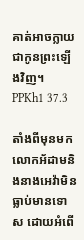គាត់អាចក្លាយជាកូនព្រះឡើងវិញ។ PPKh1 37.3

តាំងពីមុនមក លោកអ័ដាមនិងនាងអេវ៉ាមិនធ្លាប់មានទោស ដោយអំពើ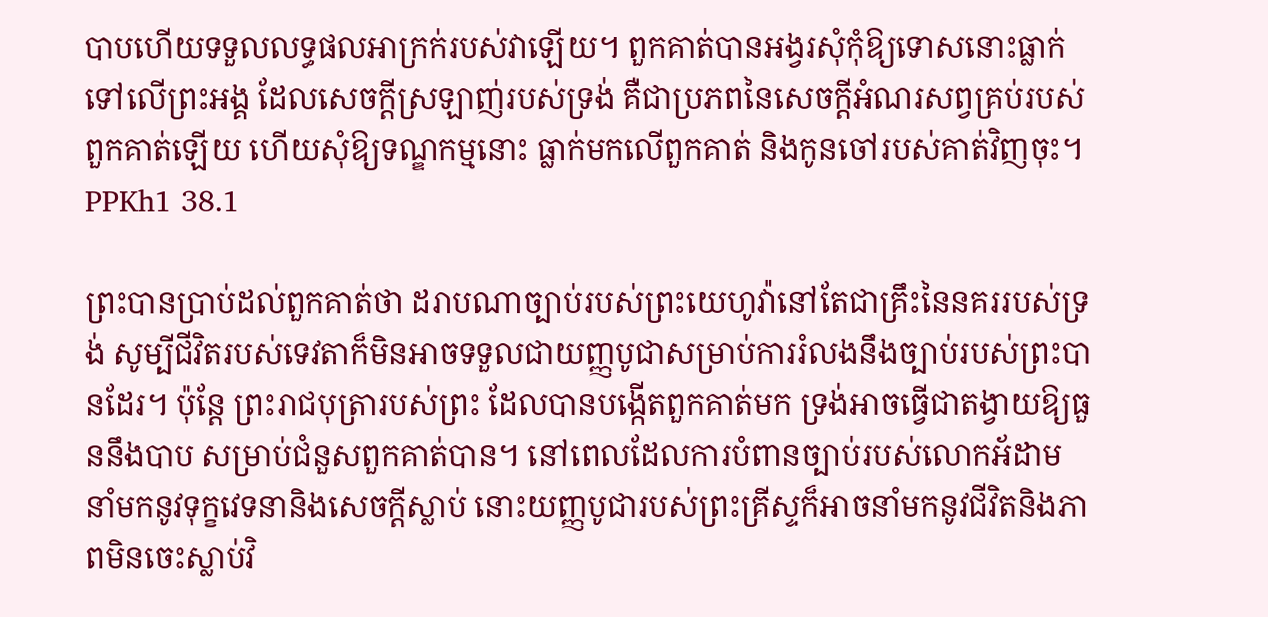បាបហើយទទួលលទ្ធផលអាក្រក់របស់វាឡើយ។ ពួកគាត់បានអង្វរសុំកុំឱ្យទោសនោះធ្លាក់ទៅលើព្រះអង្គ ដែលសេចក្តីស្រឡាញ់របស់ទ្រង់ គឺជាប្រភពនៃសេចក្តីអំណរសព្វគ្រប់របស់ពួកគាត់ឡើយ ហើយសុំឱ្យទណ្ឌកម្មនោះ ធ្លាក់មកលើពួកគាត់ និងកូនចៅរបស់គាត់វិញចុះ។ PPKh1 38.1

ព្រះបានប្រាប់ដល់ពួកគាត់ថា ដរាបណាច្បាប់របស់ព្រះយេហូវ៉ានៅតែជាគ្រឹះនៃនគររបស់ទ្រង់ សូម្បីជីវិតរបស់ទេវតាក៏មិនអាចទទួលជាយញ្ញបូជាសម្រាប់ការរំលងនឹងច្បាប់របស់ព្រះបានដែរ។ ប៉ុន្តែ ព្រះរាជបុត្រារបស់ព្រះ ដែលបានបង្កើតពួកគាត់មក ទ្រង់អាចធ្វើជាតង្វាយឱ្យធួននឹងបាប សម្រាប់ជំនួសពួកគាត់បាន។ នៅពេលដែលការបំពានច្បាប់របស់លោកអ័ដាម នាំមកនូវទុក្ខវេទនានិងសេចក្តីស្លាប់ នោះយញ្ញបូជារបស់ព្រះគ្រីស្ទក៏អាចនាំមកនូវជីវិតនិងភាពមិនចេះស្លាប់វិ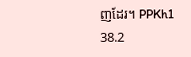ញដែរ។ PPKh1 38.2